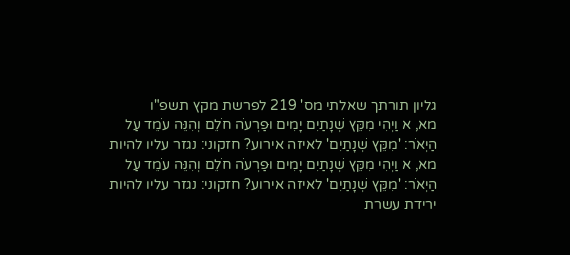גליון תורתך שאלתי מס' 219 לפרשת מקץ תשפ"ו
מא, א וַיְהִי מִקֵּץ שְׁנָתַיִם יָמִים וּפַרְעֹה חֹלֵם וְהִנֵּה עֹמֵד עַל הַיְאֹר: 'מִקֵּץ שְׁנָתַיִם' לאיזה אירוע? חזקוני: נגזר עליו להיות
מא, א וַיְהִי מִקֵּץ שְׁנָתַיִם יָמִים וּפַרְעֹה חֹלֵם וְהִנֵּה עֹמֵד עַל הַיְאֹר: 'מִקֵּץ שְׁנָתַיִם' לאיזה אירוע? חזקוני: נגזר עליו להיות
ירידת עשרת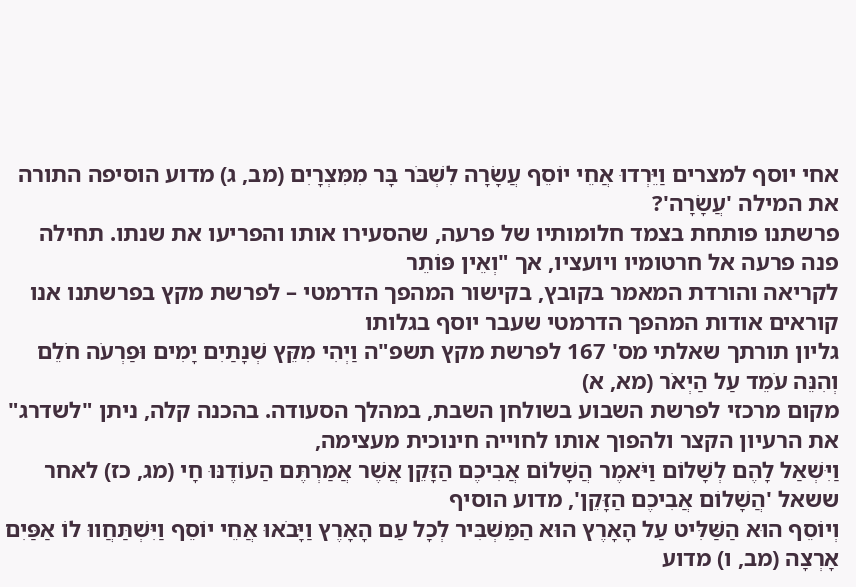אחי יוסף למצרים וַיֵּרְדוּ אֲחֵי יוֹסֵף עֲשָׂרָה לִשְׁבֹּר בָּר מִמִּצְרָיִם (מב, ג) מדוע הוסיפה התורה את המילה 'עֲשָׂרָה'?
פרשתנו פותחת בצמד חלומותיו של פרעה, שהסעירו אותו והפריעו את שנתו. תחילה פנה פרעה אל חרטומיו ויועציו, אך "וְאֵין פּוֹתֵר
לקריאה והורדת המאמר בקובץ, בקישור המהפך הדרמטי – לפרשת מקץ בפרשתנו אנו קוראים אודות המהפך הדרמטי שעבר יוסף בגלותו
גליון תורתך שאלתי מס' 167 לפרשת מקץ תשפ"ה וַיְהִי מִקֵּץ שְׁנָתַיִם יָמִים וּפַרְעֹה חֹלֵם וְהִנֵּה עֹמֵד עַל הַיְאֹר (מא, א)
מקום מרכזי לפרשת השבוע בשולחן השבת, במהלך הסעודה. בהכנה קלה, ניתן "לשדרג" את הרעיון הקצר ולהפוך אותו לחוייה חינוכית מעצימה,
וַיִּשְׁאַל לָהֶם לְשָׁלוֹם וַיֹּאמֶר הֲשָׁלוֹם אֲבִיכֶם הַזָּקֵן אֲשֶׁר אֲמַרְתֶּם הַעוֹדֶנּוּ חָי (מג, כז) לאחר ששאל 'הֲשָׁלוֹם אֲבִיכֶם הַזָּקֵן', מדוע הוסיף
וְיוֹסֵף הוּא הַשַּׁלִּיט עַל הָאָרֶץ הוּא הַמַּשְׁבִּיר לְכָל עַם הָאָרֶץ וַיָּבֹאוּ אֲחֵי יוֹסֵף וַיִּשְׁתַּחֲווּ לוֹ אַפַּיִם אָרְצָה (מב, ו) מדוע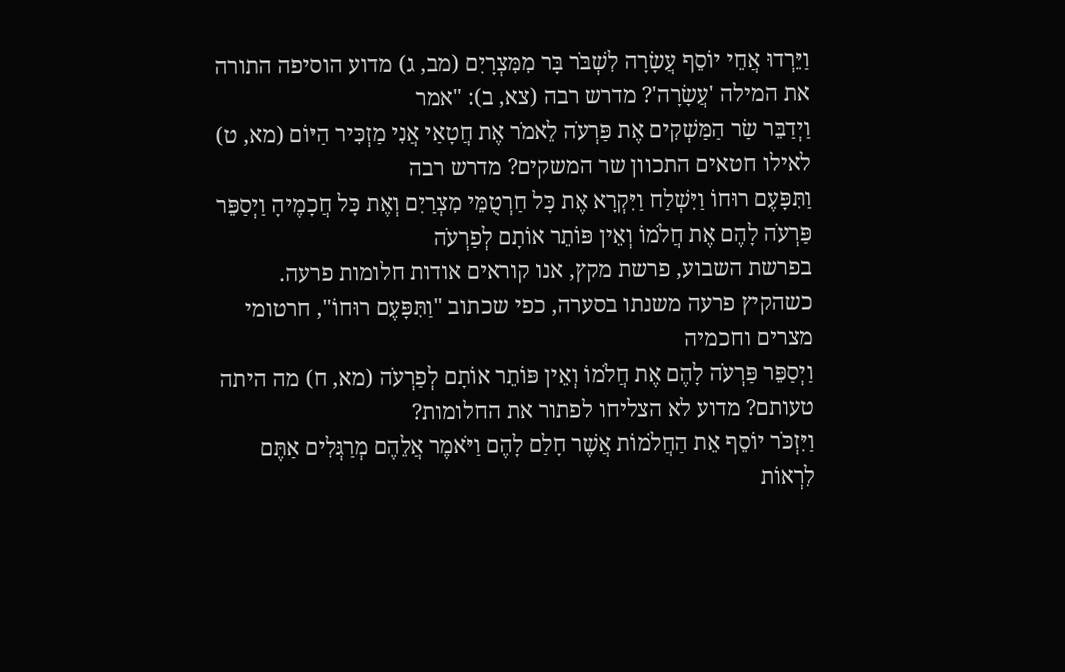וַיֵּרְדוּ אֲחֵי יוֹסֵף עֲשָׂרָה לִשְׁבֹּר בָּר מִמִּצְרָיִם (מב, ג) מדוע הוסיפה התורה את המילה 'עֲשָׂרָה'? מדרש רבה (צא, ב): "אמר
וַיְדַבֵּר שַׂר הַמַּשְׁקִים אֶת פַּרְעֹה לֵאמֹר אֶת חֲטָאַי אֲנִי מַזְכִּיר הַיּוֹם (מא, ט) לאילו חטאים התכוון שר המשקים? מדרש רבה
וַתִּפָּעֶם רוּחוֹ וַיִּשְׁלַח וַיִּקְרָא אֶת כָּל חַרְטֻמֵּי מִצְרַיִם וְאֶת כָּל חֲכָמֶיהָ וַיְסַפֵּר פַּרְעֹה לָהֶם אֶת חֲלֹמוֹ וְאֵין פּוֹתֵר אוֹתָם לְפַרְעֹה
בפרשת השבוע, פרשת מקץ, אנו קוראים אודות חלומות פרעה. כשהקיץ פרעה משנתו בסערה, כפי שכתוב "וַתִּפָּעֶם רוּחוֹ", חרטומי מצרים וחכמיה
וַיְסַפֵּר פַּרְעֹה לָהֶם אֶת חֲלֹמוֹ וְאֵין פּוֹתֵר אוֹתָם לְפַרְעֹה (מא, ח) מה היתה טעותם? מדוע לא הצליחו לפתור את החלומות?
וַיִּזְכֹּר יוֹסֵף אֵת הַחֲלֹמוֹת אֲשֶׁר חָלַם לָהֶם וַיֹּאמֶר אֲלֵהֶם מְרַגְּלִים אַתֶּם לִרְאוֹת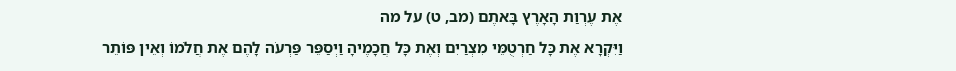אֶת עֶרְוַת הָאָרֶץ בָּאתֶם (מב, ט) על מה
וַיִּקְרָא אֶת כָּל חַרְטֻמֵּי מִצְרַיִם וְאֶת כָּל חֲכָמֶיהָ וַיְסַפֵּר פַּרְעֹה לָהֶם אֶת חֲלֹמוֹ וְאֵין פּוֹתֵר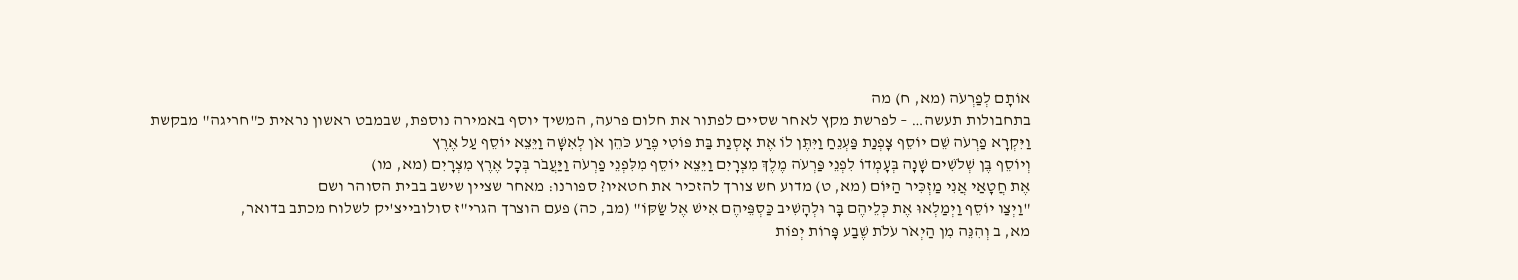אוֹתָם לְפַרְעֹה (מא, ח) מה
בתחבולות תעשה… – לפרשת מקץ לאחר שסיים לפתור את חלום פרעה, המשיך יוסף באמירה נוספת, שבמבט ראשון נראית כ"חריגה" מבקשת
וַיִּקְרָא פַרְעֹה שֵׁם יוֹסֵף צָפְנַת פַּעְנֵחַ וַיִּתֶּן לוֹ אֶת אָסְנַת בַּת פּוֹטִי פֶרַע כֹּהֵן אֹן לְאִשָּׁה וַיֵּצֵא יוֹסֵף עַל אֶרֶץ
וְיוֹסֵף בֶּן שְׁלֹשִׁים שָׁנָה בְּעָמְדוֹ לִפְנֵי פַּרְעֹה מֶלֶךְ מִצְרָיִם וַיֵּצֵא יוֹסֵף מִלִּפְנֵי פַרְעֹה וַיַּעֲבֹר בְּכָל אֶרֶץ מִצְרָיִם (מא, מו)
אֶת חֲטָאַי אֲנִי מַזְכִּיר הַיּוֹם (מא, ט) מדוע חש צורך להזכיר את חטאיו? ספורנו: מאחר שציין שישב בבית הסוהר ושם
"וַיְצַו יוֹסֵף וַיְמַלְאוּ אֶת כְּלֵיהֶם בָּר וּלְהָשִׁיב כַּסְפֵּיהֶם אִישׁ אֶל שַׂקּוֹ" (מב, כה) פעם הוצרך הגרי"ז סולובייצ'יק לשלוח מכתב בדואר,
מא, ב וְהִנֵּה מִן הַיְאֹר עֹלֹת שֶׁבַע פָּרוֹת יְפוֹת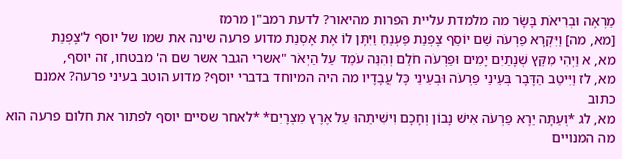מַרְאֶה וּבְרִיאֹת בָּשָׂר מה מלמדת עליית הפרות מהיאור? לדעת רמב"ן מרמז
[מא, מה] וַיִּקְרָא פַרְעֹה שֵׁם יוֹסֵף צָפְנַת פַּעְנֵחַ וַיִּתֶּן לוֹ אֶת אָסְנַת מדוע פרעה שינה את שמו של יוסף ל'צָפְנַת
מא, א וַיְהִי מִקֵּץ שְׁנָתַיִם יָמִים וּפַרְעֹה חֹלֵם וְהִנֵּה עֹמֵד עַל הַיְאֹר "אשרי הגבר אשר שם ה' מבטחו, זה יוסף,
מא, לז וַיִּיטַב הַדָּבָר בְּעֵינֵי פַרְעֹה וּבְעֵינֵי כָּל עֲבָדָיו מה היה המיוחד בדברי יוסף? מדוע הוטב בעיני פרעה? אמנם כתוב
מא, לג *וְעַתָּה יֵרֶא פַרְעֹה אִישׁ נָבוֹן וְחָכָם וִישִׁיתֵהוּ עַל אֶרֶץ מִצְרָיִם* *לאחר שסיים יוסף לפתור את חלום פרעה הוא
מה המנויים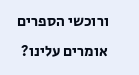ורוכשי הספרים אומרים עלינו?